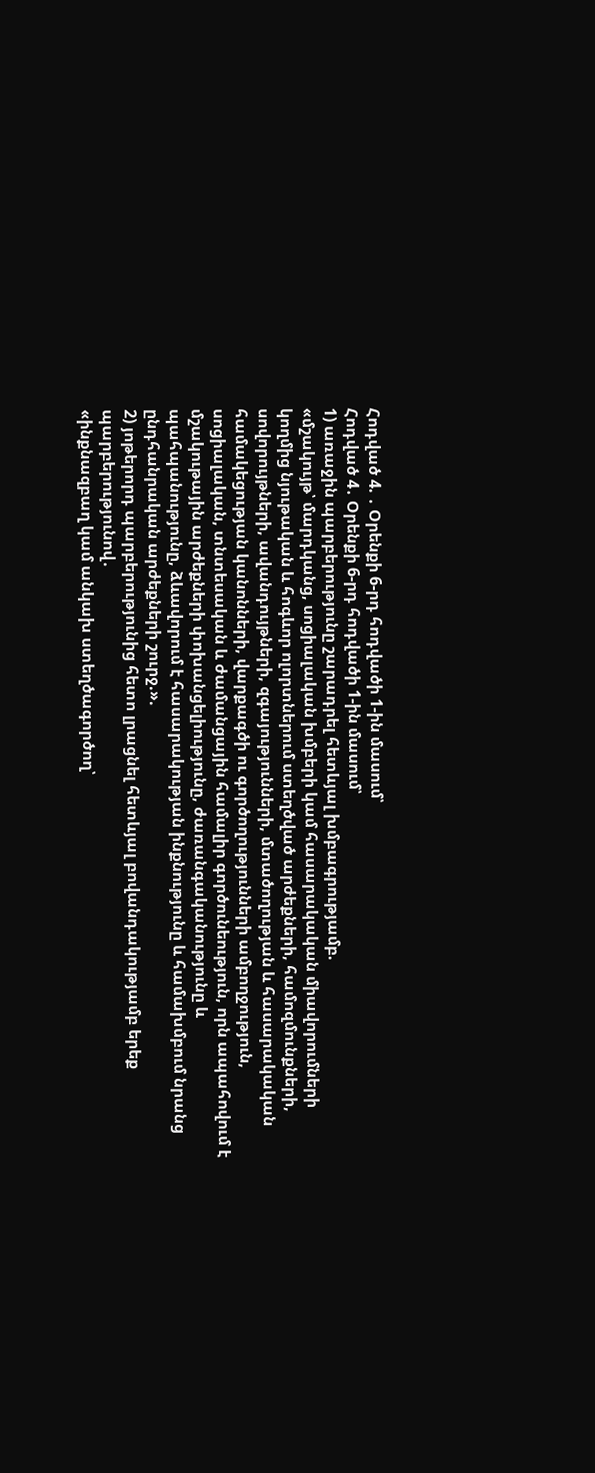Հոդված 4. ․ Օրենքի 6-րդ հոդվածի 1-ին մասում՝
Հոդված 4․ Օրենքի 6-րդ հոդվածի 1-ին մասում՝
1) առաջին պարբերությունը շարադրել հետևյալ խմբագրությամբ.
«մշակույթ՝ մարդկանց, սոցիալական խմբերի կամ հասարակական միավորումների կողմից նյութական և հոգևոր ոլորտներում ստեղծված արժեքների, համոզմունքների, սովորույթների, ավանդույթների, զգայությունների, մտածողության և հասարակական համակեցության կանոնների, վարքագծի ու գործողությունների ամբողջություն, սոցիալական, տնտեսական և ժամանցային համալիր գործունեություն, որն ապահովում է մշակութային արժեքների փոխանցելիությունը, ժառանգականությունը և պահպանությունը, ձևավորում է հասարակության ինքնությունը և համախմբում նրանց ընդհանրական արժեքների շուրջ.».
2) յոթերորդ պարբերությունից հետո լրացնել հետևյալ բովանդակությամբ երեք պարբերությունով․
«ինքնազբաղ կամ անկախ ստեղծագործող՝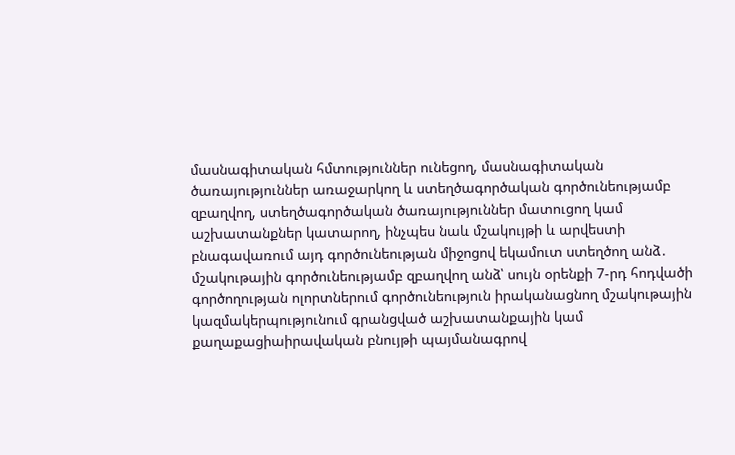մասնագիտական հմտություններ ունեցող, մասնագիտական ծառայություններ առաջարկող և ստեղծագործական գործունեությամբ զբաղվող, ստեղծագործական ծառայություններ մատուցող կամ աշխատանքներ կատարող, ինչպես նաև մշակույթի և արվեստի բնագավառում այդ գործունեության միջոցով եկամուտ ստեղծող անձ․
մշակութային գործունեությամբ զբաղվող անձ՝ սույն օրենքի 7-րդ հոդվածի գործողության ոլորտներում գործունեություն իրականացնող մշակութային կազմակերպությունում գրանցված աշխատանքային կամ քաղաքացիաիրավական բնույթի պայմանագրով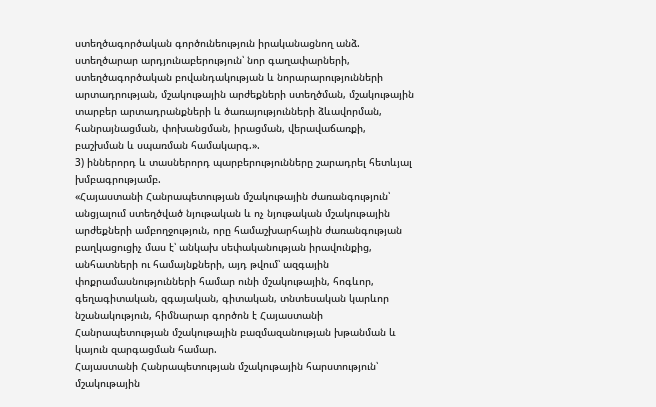ստեղծագործական գործունեություն իրականացնող անձ.
ստեղծարար արդյունաբերություն՝ նոր գաղափարների, ստեղծագործական բովանդակության և նորարարությունների արտադրության, մշակութային արժեքների ստեղծման, մշակութային տարբեր արտադրանքների և ծառայությունների ձևավորման, հանրայնացման, փոխանցման, իրացման, վերավաճառքի, բաշխման և սպառման համակարգ.».
3) իններորդ և տասներորդ պարբերությունները շարադրել հետևյալ խմբագրությամբ.
«Հայաստանի Հանրապետության մշակութային ժառանգություն՝ անցյալում ստեղծված նյութական և ոչ նյութական մշակութային արժեքների ամբողջություն, որը համաշխարհային ժառանգության բաղկացուցիչ մաս է՝ անկախ սեփականության իրավունքից, անհատների ու համայնքների, այդ թվում՝ ազգային փոքրամասնությունների համար ունի մշակութային, հոգևոր, գեղագիտական, զգայական, գիտական, տնտեսական կարևոր նշանակություն, հիմնարար գործոն է Հայաստանի Հանրապետության մշակութային բազմազանության խթանման և կայուն զարգացման համար.
Հայաստանի Հանրապետության մշակութային հարստություն՝ մշակութային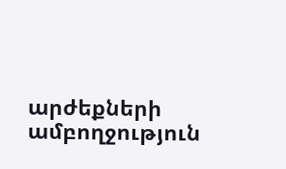արժեքների ամբողջություն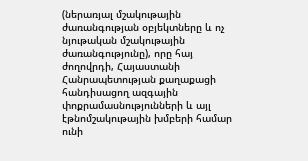(ներառյալ մշակութային ժառանգության օբյեկտները և ոչ նյութական մշակութային ժառանգությունը), որը հայ ժողովրդի, Հայաստանի Հանրապետության քաղաքացի հանդիսացող ազգային փոքրամասնությունների և այլ էթնոմշակութային խմբերի համար ունի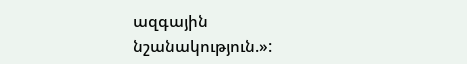ազգային նշանակություն.»: